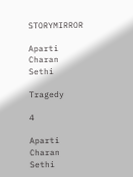STORYMIRROR

Aparti Charan Sethi

Tragedy

4

Aparti Charan Sethi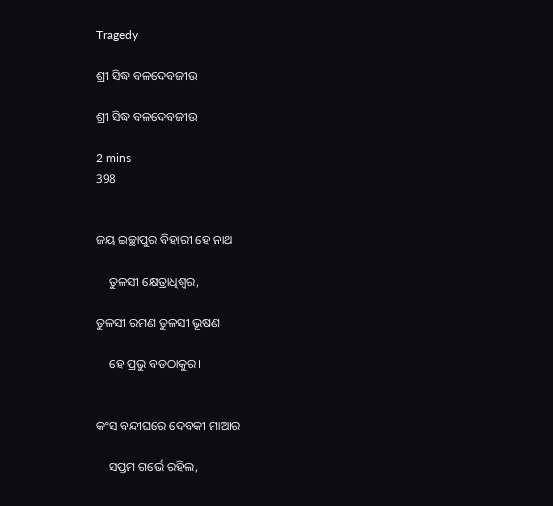Tragedy

ଶ୍ରୀ ସିଦ୍ଧ ବଳଦେବଜୀଉ

ଶ୍ରୀ ସିଦ୍ଧ ବଳଦେବଜୀଉ

2 mins
398


ଜୟ ଇଚ୍ଛାପୁର ବିହାରୀ ହେ ନାଥ

    ତୁଳସୀ କ୍ଷେତ୍ରାଧିଶ୍ଵର,

ତୁଳସୀ ରମଣ ତୁଳସୀ ଭୂଷଣ

    ହେ ପ୍ରଭୁ ବଡଠାକୁର।


କଂସ ବନ୍ଦୀଘରେ ଦେବକୀ ମାଆର

    ସପ୍ତମ ଗର୍ଭେ ରହିଲ,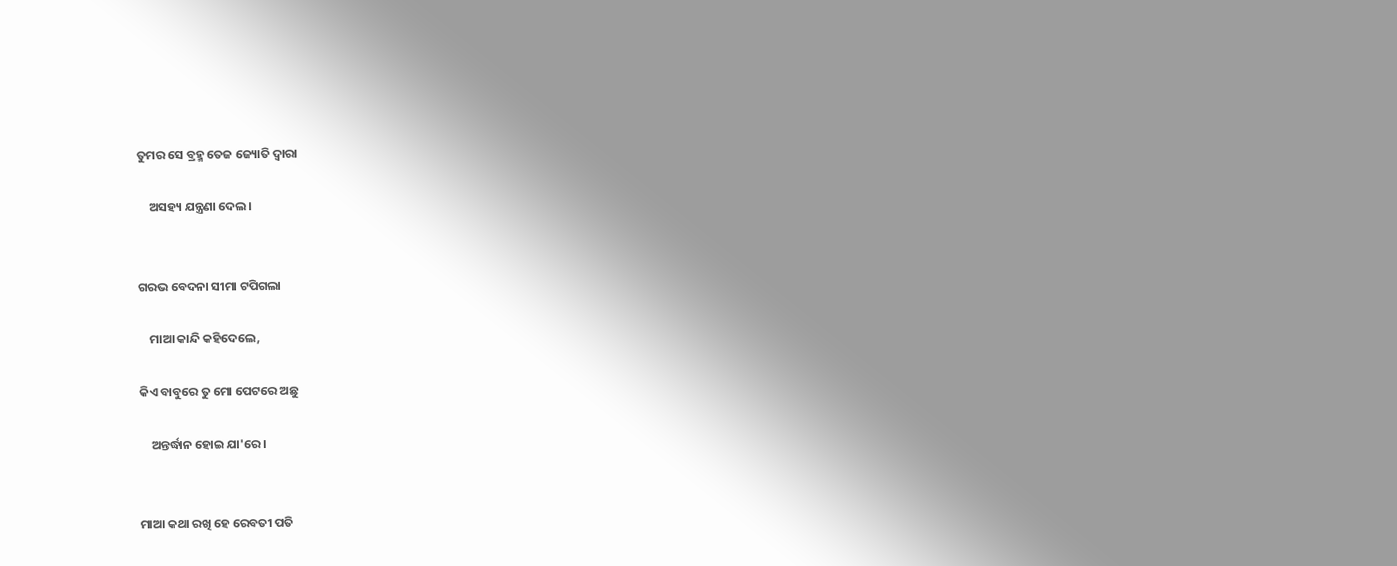ତୁମର ସେ ବ୍ରହ୍ମ ତେଜ ଜ୍ୟୋତି ଦ୍ଵାରା

    ଅସହ୍ୟ ଯନ୍ତ୍ରଣା ଦେଲ।


ଗରଭ ବେଦନା ସୀମା ଟପିଗଲା

    ମାଆ କାନ୍ଦି କହିଦେଲେ,

କିଏ ବାବୁରେ ତୁ ମୋ ପେଟରେ ଅଛୁ

    ଅନ୍ତର୍ଦ୍ଧାନ ହୋଇ ଯା'ରେ।


ମାଆ କଥା ରଖି ହେ‌ ରେବତୀ ପତି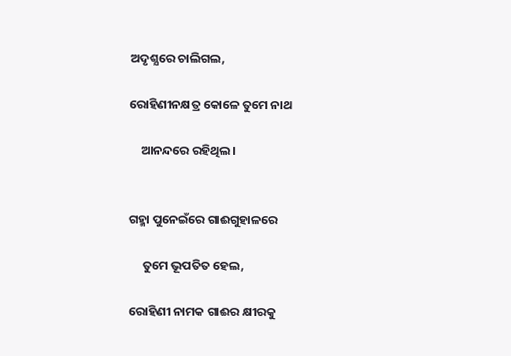ଅଦୃଶ୍ଯରେ ଚାଲିଗଲ,

ରୋହିଣୀନକ୍ଷତ୍ର କୋଳେ ତୁମେ ନାଥ

    ଆନନ୍ଦରେ ରହିଥିଲ।


ଗହ୍ମା ପୁନେଇଁରେ ଗାଈଗୁହାଳରେ

     ତୁମେ ଭୂପତିତ ହେଲ,

ରୋହିଣୀ ନାମକ ଗାଈର କ୍ଷୀରକୁ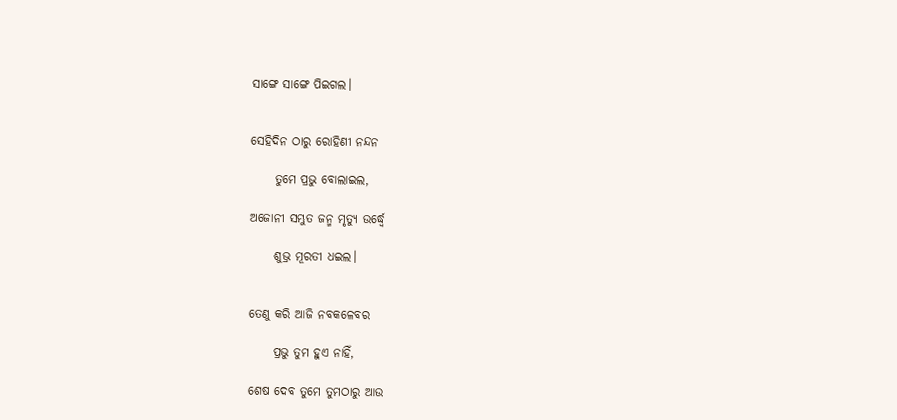ସାଙ୍ଗେ ସାଙ୍ଗେ ପିଇଗଲ।


ସେହିଦିନ ଠାରୁ ରୋହିଣୀ ନନ୍ଦନ

     ତୁମେ ପ୍ରଭୁ ବୋଲାଇଲ,

ଅଜୋନୀ ସମ୍ଭୁତ ଜନ୍ମ ମୃତ୍ୟୁ ଉର୍ଦ୍ଧ୍ଵେ

     ଶୁଭ୍ର ମୂରତୀ ଧ‌ଇଲ।


ତେଣୁ କରି ଆଜି ନବକଳେବର

     ପ୍ରଭୁ ତୁମ ହୁଏ ନାହିଁ,

ଶେଷ ଦେବ ତୁମେ ତୁମଠାରୁ‌ ଆଉ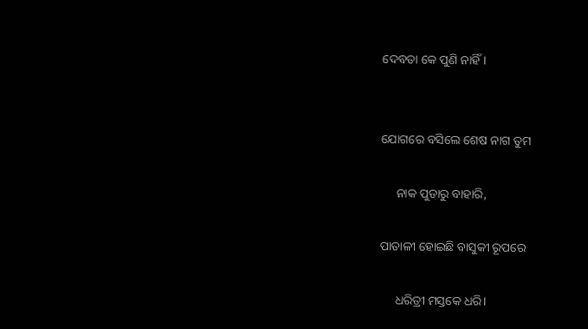ଦେବତା କେ ପୁଣି ନାହିଁ।


ଯୋଗରେ ବସିଲେ ଶେଷ ନାଗ ତୁମ

     ନାକ ପୁଡାରୁ ବାହାରି,

ପାତାଳୀ ହୋଇଛି ବାସୁକୀ ରୂପରେ

     ଧରିତ୍ରୀ ମସ୍ତକେ‌ ଧରି।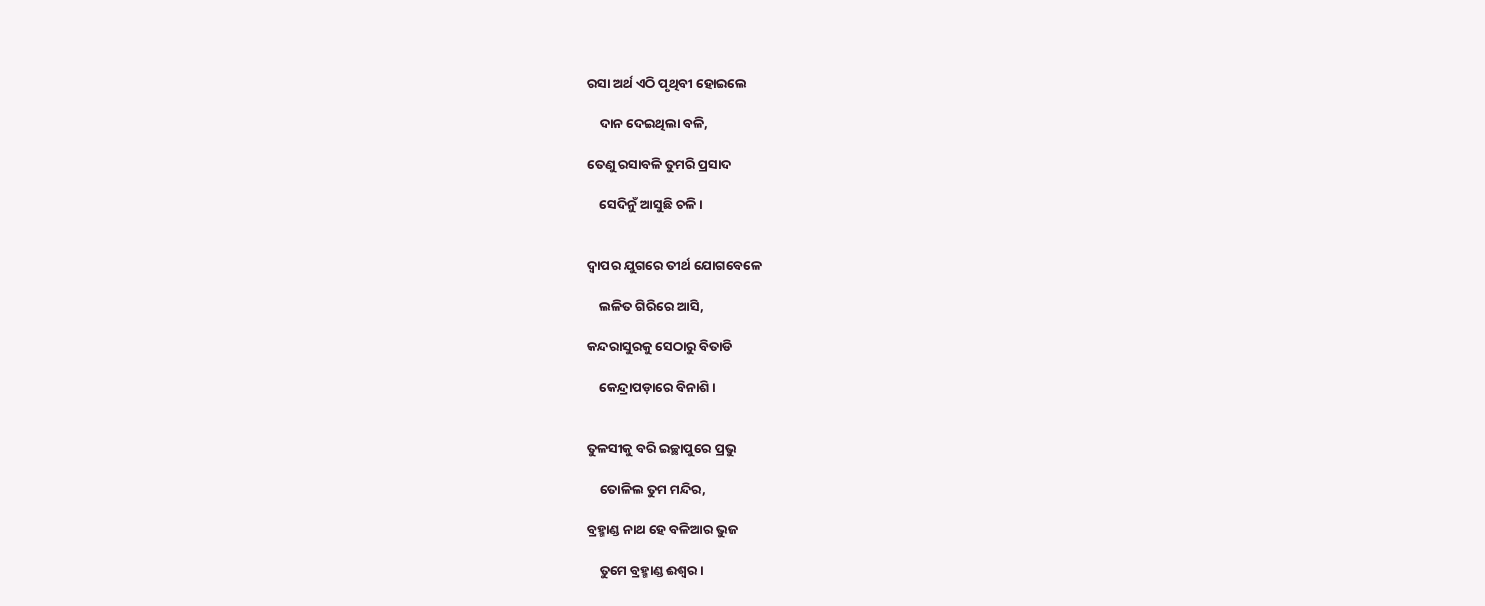ରସା ଅର୍ଥ ଏଠି ପୃଥିବୀ ହୋଇଲେ

    ଦାନ ଦେଇଥିଲା ବଳି,

ତେଣୁ ରସାବଳି ତୁମରି ପ୍ରସାଦ

    ସେଦିନୁଁ ଆସୁଛି ଚଳି।


ଦ୍ଵାପର ଯୁଗରେ ତୀର୍ଥ ଯୋଗବେଳେ

    ଲଳିତ ଗିରିରେ ଆସି,

କନ୍ଦରାସୁରକୁ ସେଠାରୁ ବିତାଡି‌

    କେନ୍ଦ୍ରାପଡ଼ାରେ ବିନାଶି।


ତୁଳସୀକୁ ବରି ଇଚ୍ଛାପୁରେ ପ୍ରଭୁ

    ତୋଳିଲ ତୁମ ମନ୍ଦିର,

ବ୍ରହ୍ମାଣ୍ଡ ନାଥ ହେ ବଳିଆର ଭୁଜ

    ତୁମେ ବ୍ରହ୍ମାଣ୍ଡ ଈଶ୍ୱର।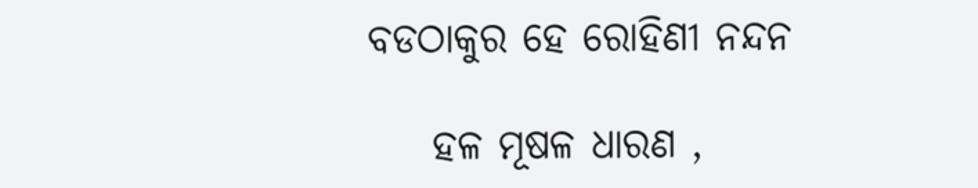ବଡଠାକୁର ହେ ରୋହିଣୀ ନନ୍ଦନ

    ହଳ ମୂଷଳ ଧାରଣ ,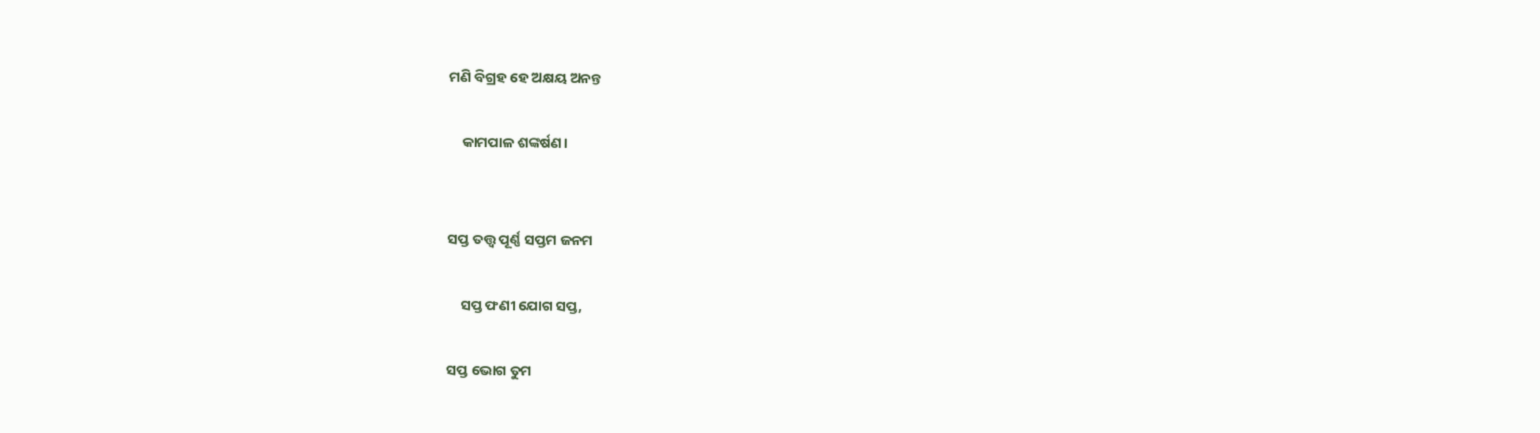ମଣି ବିଗ୍ରହ ହେ ଅକ୍ଷୟ ଅନନ୍ତ

    କାମପାଳ ଶଙ୍କର୍ଷଣ।


ସପ୍ତ ତତ୍ତ୍ଵ ପୂର୍ଣ୍ଣ ସପ୍ତମ ଜନମ

    ସପ୍ତ ଫଣୀ‌ ଯୋଗ ସପ୍ତ,

ସପ୍ତ ଭୋଗ ତୁମ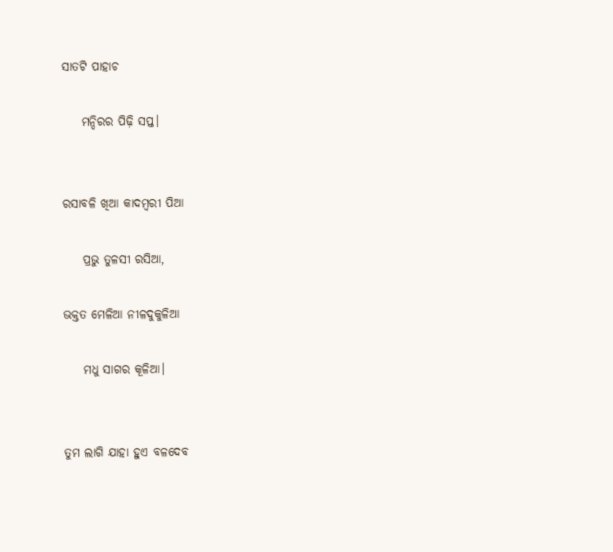ସାତଟି ପାହାଚ

    ମନ୍ଦିରର ପିଢ଼ି ସପ୍ତ।


ରସାବଳି ଖିଆ କାଦମ୍ଵରୀ‌ ପିଆ

    ପ୍ରଭୁ ତୁଳସୀ ରସିଆ,

ଭକ୍ତତ‌ ମେଳିଆ ନୀଳଦୁକୁଳିଆ‌

    ମଧୁ ସାଗର କୂଳିଆ।


ତୁମ ଲାଗି ଯାହା ହୁଏ ବଳଦେବ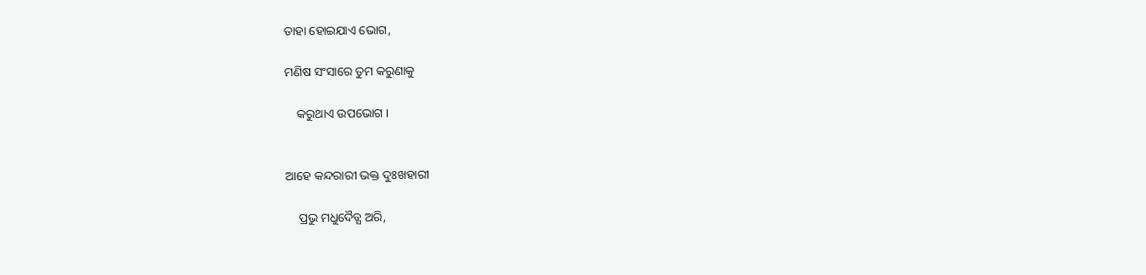ତାହା ହୋଇଯାଏ ଭୋଗ,

ମଣିଷ ସଂସାରେ ତୁମ କରୁଣାକୁ

    କରୁଥାଏ ଉପଭୋଗ ।


ଆହେ କନ୍ଦରାରୀ ଭକ୍ତ ଦୁଃଖହାରୀ

    ପ୍ରଭୁ ମଧୁଦୈତ୍ଯ ଅରି,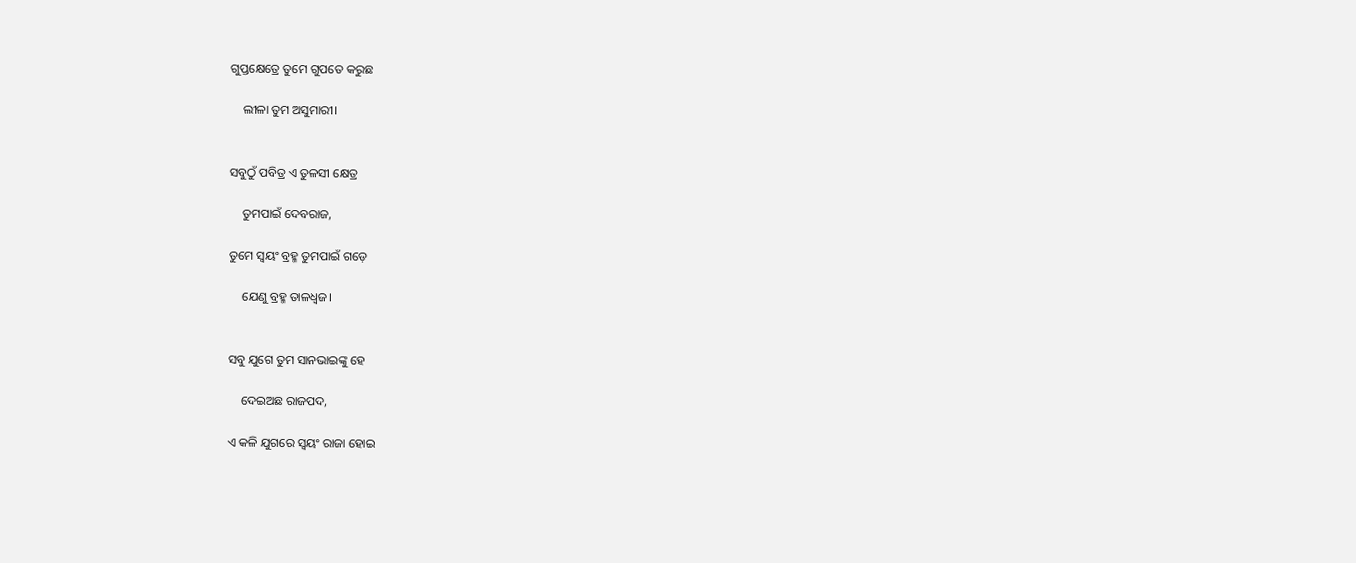ଗୁପ୍ତକ୍ଷେତ୍ରେ‌ ତୁମେ ଗୁପତେ କରୁଛ

    ଲୀଳା ତୁମ ଅସୁମାରୀ।


ସବୁଠୁଁ ପବିତ୍ର ଏ ତୁଳସୀ କ୍ଷେତ୍ର

    ତୁମପାଇଁ ଦେବରାଜ,

ତୁମେ ସ୍ଵୟଂ ବ୍ରହ୍ମ ତୁମପାଇଁ ଗଡ଼େ

    ଯେଣୁ ବ୍ରହ୍ମ ତାଳଧ୍ଵଜ।


ସବୁ ଯୁଗେ ତୁମ ସାନଭାଇଙ୍କୁ ହେ

    ଦେଇଅଛ ରାଜପଦ,

ଏ କଳି ଯୁଗରେ ସ୍ଵୟଂ ରାଜା ହୋଇ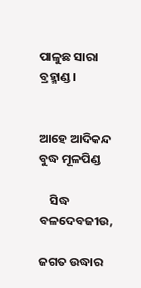ପାଳୁଛ ସାରା ବ୍ରହ୍ମାଣ୍ଡ।


ଆହେ ଆଦିକନ୍ଦ ବୁଦ୍ଧ ମୂଳପିଣ୍ଡ

    ସିଦ୍ଧ ବଳଦେବଜୀଉ,

ଜଗତ ଉଦ୍ଧାର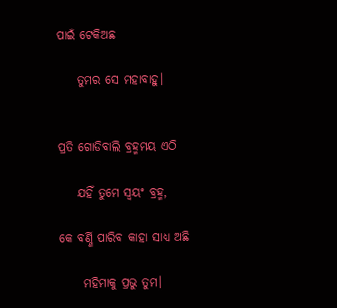ପାଇଁ ଟେକିଅଛ

    ତୁମର ସେ ମହାବାହୁ।


ପ୍ରତି ଗୋଡିବାଲି ବ୍ରହ୍ମମୟ ଏଠି

    ଯହିଁ ତୁମେ ସ୍ଵୟଂ ବ୍ରହ୍ମ,

କେ ବର୍ଣ୍ଣି ପାରିବ କାହା ସାଧ୍ୟ ଅଛି

     ମହିମାକୁ ପ୍ରଭୁ ତୁମ।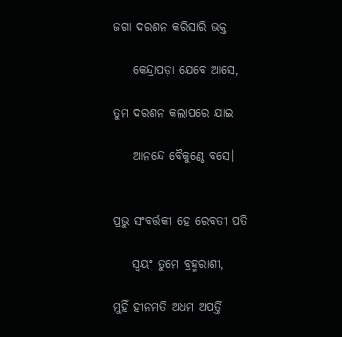ଜଗା ଦରଶନ‌ କରିସାରି ଭକ୍ତ

    କେନ୍ଦ୍ରାପଡ଼ା ଯେବେ ଆସେ,

ତୁମ ଦରଶନ‌ କଲାପରେ ଯାଇ

    ଆନନ୍ଦେ ବୈକୁଣ୍ଠେ‌ ବସେ।


ପ୍ରଭୁ ସଂବର୍ତ୍ତକୀ‌ ହେ ରେବତୀ ପତି

    ସ୍ଵୟଂ ତୁମେ ବ୍ରହ୍ମରାଶୀ,

ମୁହିଁ ହୀନମତି‌ ଅଧମ ଅପର୍ତ୍ତି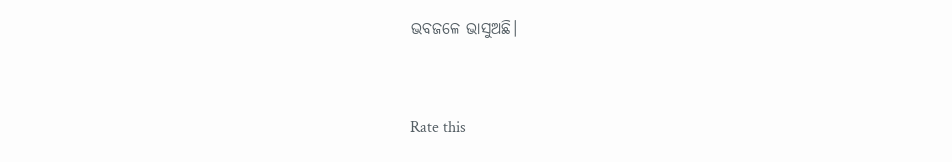ଭବଜଳେ‌ ଭାସୁଅଛି।


Rate this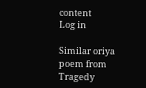content
Log in

Similar oriya poem from Tragedy